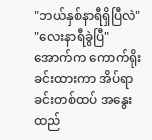"ဘယ်နှစ်နာရီရှိပြီလဲ"
"လေးနာရီခွဲပြီ"
အောက်က ကောက်ရိုးခင်းထားကာ အိပ်ရာခင်းတစ်ထပ် အနွေးထည်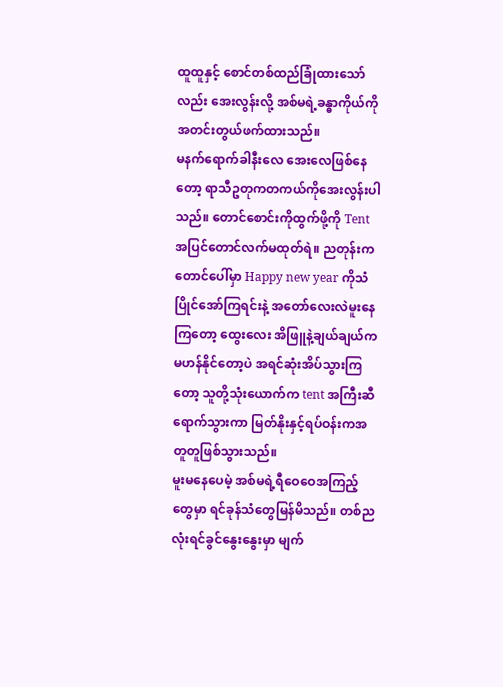ထူထူနှင့် စောင်တစ်ထည်ခြုံထားသော်လည်း အေးလွန်းလို့ အစ်မရဲ့ခန္ဓာကိုယ်ကို အတင်းတွယ်ဖက်ထားသည်။
မနက်ရောက်ခါနီးလေ အေးလေဖြစ်နေတော့ ရာသီဥတုကတကယ်ကိုအေးလွန်းပါသည်။ တောင်စောင်းကိုထွက်ဖို့ကို Tent အပြင်တောင်လက်မထုတ်ရဲ။ ညတုန်းက တောင်ပေါ်မှာ Happy new year ကိုသံပြိုင်အော်ကြရင်းနဲ့ အတော်လေးလဲမူးနေကြတော့ ထွေးလေး အိဖြူနဲ့ချယ်ချယ်က မဟန်နိုင်တော့ပဲ အရင်ဆုံးအိပ်သွားကြတော့ သူတို့သုံးယောက်က tent အကြီးဆီရောက်သွားကာ မြတ်နိုးနှင့်ရပ်ဝန်းကအတူတူဖြစ်သွားသည်။
မူးမနေပေမဲ့ အစ်မရဲ့ရီဝေဝေအကြည့်တွေမှာ ရင်ခုန်သံတွေမြန်မိသည်။ တစ်ညလုံးရင်ခွင်နွေးနွေးမှာ မျက်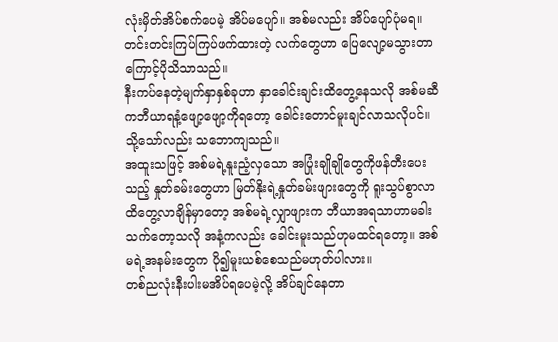လုံးမှိတ်အိပ်စက်ပေမဲ့ အိပ်မပျော်။ အစ်မလည်း အိပ်ပျော်ပုံမရ။ တင်းတင်းကြပ်ကြပ်ဖက်ထားတဲ့ လက်တွေဟာ ပြေလျော့မသွားတာကြောင့်ပိုသိသာသည်။
နီးကပ်နေတဲ့မျက်နှာနှစ်ခုဟာ နှာခေါင်းချင်းထိတွေ့နေသလို အစ်မဆီကဘီယာရနံ့ဖျော့ဖျော့ကိုရတော့ ခေါင်းတောင်မူးချင်လာသလိုပင်။ သို့သော်လည်း သဘောကျသည်။
အထူးသဖြင့် အစ်မရဲ့နူးညံ့လှသော အပြုံးချိုချိုတွေကိုဖန်တီးပေးသည့် နှုတ်ခမ်းတွေဟာ မြတ်နိုးရဲ့နှုတ်ခမ်းဖျားတွေကို ရူးသွပ်စွာလာထိတွေ့လာချိန်မှာတော့ အစ်မရဲ့လျှာဖျားက ဘီယာအရသာဟာမခါးသက်တော့သလို အနံ့ကလည်း ခေါင်းမူးသည်ဟုမထင်ရတော့။ အစ်မရဲ့အနမ်းတွေက ပို၍မူးယစ်စေသည်မဟုတ်ပါလား။
တစ်ညလုံးနီးပါးမအိပ်ရပေမဲ့လို့ အိပ်ချင်နေတာ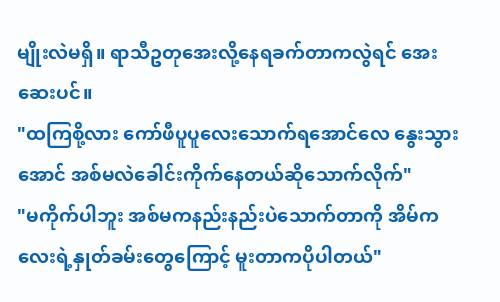မျိုးလဲမရှိ။ ရာသီဥတုအေးလို့နေရခက်တာကလွဲရင် အေးဆေးပင်။
"ထကြစို့လား ကော်ဖီပူပူလေးသောက်ရအောင်လေ နွေးသွားအောင် အစ်မလဲခေါင်းကိုက်နေတယ်ဆိုသောက်လိုက်"
"မကိုက်ပါဘူး အစ်မကနည်းနည်းပဲသောက်တာကို အိမ်ကလေးရဲ့နှုတ်ခမ်းတွေကြောင့် မူးတာကပိုပါတယ်"